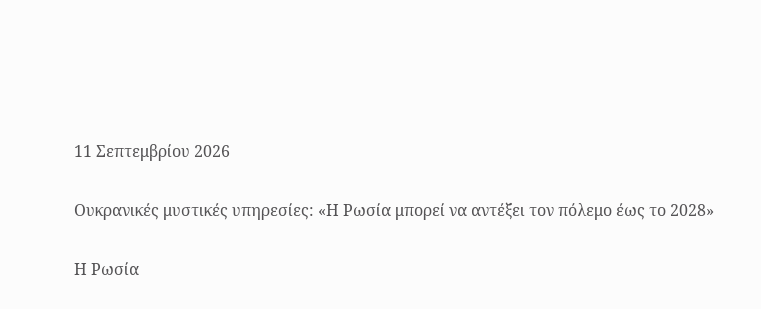11 Σεπτεμβρίου 2026

Ουκρανικές μυστικές υπηρεσίες: «Η Ρωσία μπορεί να αντέξει τον πόλεμο έως το 2028»

Η Ρωσία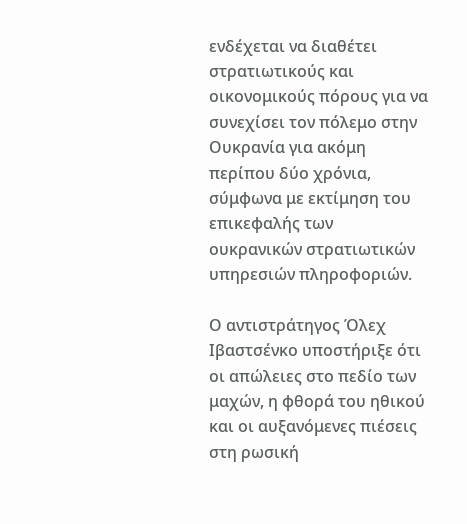ενδέχεται να διαθέτει στρατιωτικούς και οικονομικούς πόρους για να συνεχίσει τον πόλεμο στην Ουκρανία για ακόμη περίπου δύο χρόνια, σύμφωνα με εκτίμηση του επικεφαλής των ουκρανικών στρατιωτικών υπηρεσιών πληροφοριών.

Ο αντιστράτηγος Όλεχ Ιβαστσένκο υποστήριξε ότι οι απώλειες στο πεδίο των μαχών, η φθορά του ηθικού και οι αυξανόμενες πιέσεις στη ρωσική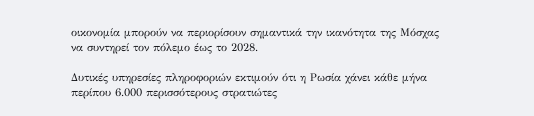οικονομία μπορούν να περιορίσουν σημαντικά την ικανότητα της Μόσχας να συντηρεί τον πόλεμο έως το 2028.

Δυτικές υπηρεσίες πληροφοριών εκτιμούν ότι η Ρωσία χάνει κάθε μήνα περίπου 6.000 περισσότερους στρατιώτες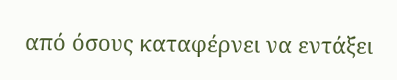από όσους καταφέρνει να εντάξει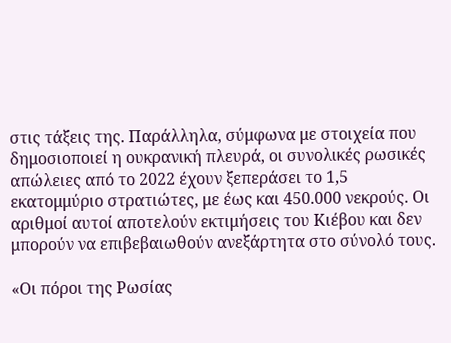στις τάξεις της. Παράλληλα, σύμφωνα με στοιχεία που δημοσιοποιεί η ουκρανική πλευρά, οι συνολικές ρωσικές απώλειες από το 2022 έχουν ξεπεράσει το 1,5 εκατομμύριο στρατιώτες, με έως και 450.000 νεκρούς. Οι αριθμοί αυτοί αποτελούν εκτιμήσεις του Κιέβου και δεν μπορούν να επιβεβαιωθούν ανεξάρτητα στο σύνολό τους.

«Οι πόροι της Ρωσίας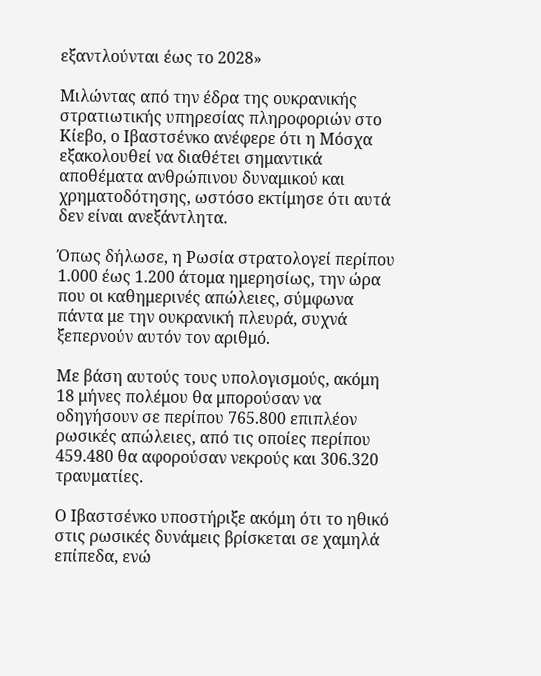εξαντλούνται έως το 2028»

Μιλώντας από την έδρα της ουκρανικής στρατιωτικής υπηρεσίας πληροφοριών στο Κίεβο, ο Ιβαστσένκο ανέφερε ότι η Μόσχα εξακολουθεί να διαθέτει σημαντικά αποθέματα ανθρώπινου δυναμικού και χρηματοδότησης, ωστόσο εκτίμησε ότι αυτά δεν είναι ανεξάντλητα.

Όπως δήλωσε, η Ρωσία στρατολογεί περίπου 1.000 έως 1.200 άτομα ημερησίως, την ώρα που οι καθημερινές απώλειες, σύμφωνα πάντα με την ουκρανική πλευρά, συχνά ξεπερνούν αυτόν τον αριθμό.

Με βάση αυτούς τους υπολογισμούς, ακόμη 18 μήνες πολέμου θα μπορούσαν να οδηγήσουν σε περίπου 765.800 επιπλέον ρωσικές απώλειες, από τις οποίες περίπου 459.480 θα αφορούσαν νεκρούς και 306.320 τραυματίες.

Ο Ιβαστσένκο υποστήριξε ακόμη ότι το ηθικό στις ρωσικές δυνάμεις βρίσκεται σε χαμηλά επίπεδα, ενώ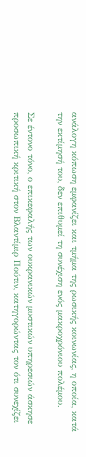ανάλογη κόπωση εμφανίζει και τμήμα της ρωσικής κοινωνίας, η οποία, κατά την εκτίμησή του, δεν επιθυμεί τη συνέχιση ενός μακροχρόνιου πολέμου.

Σε έντονο τόνο, ο επικεφαλής των ουκρανικών μυστικών υπηρεσιών άσκησε προσωπική κριτική στον Βλαντίμιρ Πούτιν, κατηγορώντας τον ότι συνεχίζει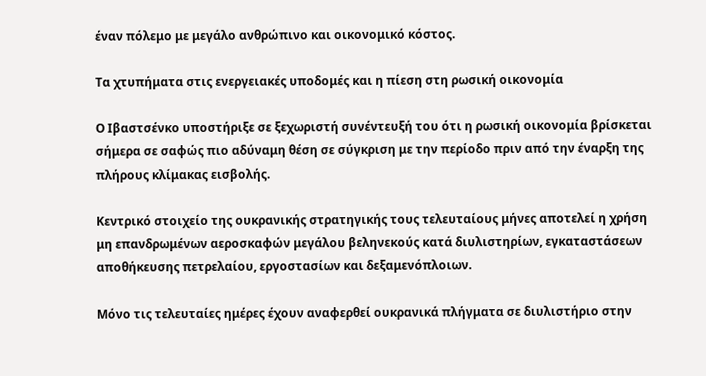έναν πόλεμο με μεγάλο ανθρώπινο και οικονομικό κόστος.

Τα χτυπήματα στις ενεργειακές υποδομές και η πίεση στη ρωσική οικονομία

Ο Ιβαστσένκο υποστήριξε σε ξεχωριστή συνέντευξή του ότι η ρωσική οικονομία βρίσκεται σήμερα σε σαφώς πιο αδύναμη θέση σε σύγκριση με την περίοδο πριν από την έναρξη της πλήρους κλίμακας εισβολής.

Κεντρικό στοιχείο της ουκρανικής στρατηγικής τους τελευταίους μήνες αποτελεί η χρήση μη επανδρωμένων αεροσκαφών μεγάλου βεληνεκούς κατά διυλιστηρίων, εγκαταστάσεων αποθήκευσης πετρελαίου, εργοστασίων και δεξαμενόπλοιων.

Μόνο τις τελευταίες ημέρες έχουν αναφερθεί ουκρανικά πλήγματα σε διυλιστήριο στην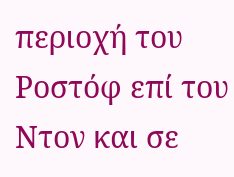περιοχή του Ροστόφ επί του Ντον και σε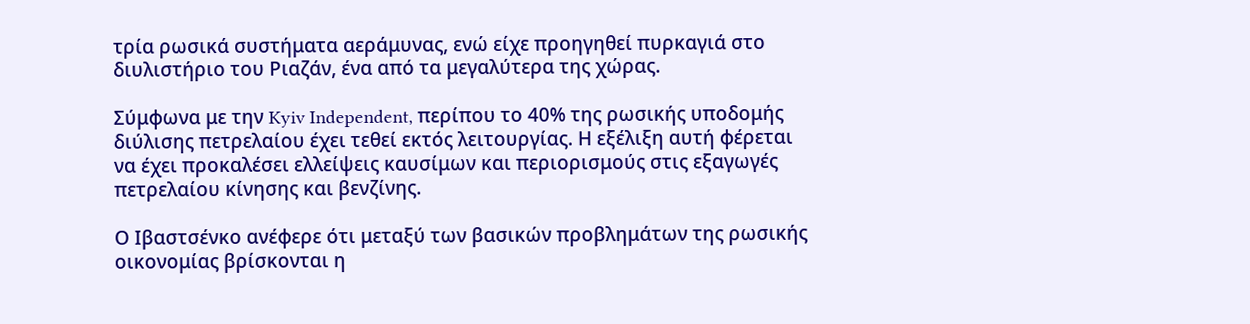τρία ρωσικά συστήματα αεράμυνας, ενώ είχε προηγηθεί πυρκαγιά στο διυλιστήριο του Ριαζάν, ένα από τα μεγαλύτερα της χώρας.

Σύμφωνα με την Kyiv Independent, περίπου το 40% της ρωσικής υποδομής διύλισης πετρελαίου έχει τεθεί εκτός λειτουργίας. Η εξέλιξη αυτή φέρεται να έχει προκαλέσει ελλείψεις καυσίμων και περιορισμούς στις εξαγωγές πετρελαίου κίνησης και βενζίνης.

Ο Ιβαστσένκο ανέφερε ότι μεταξύ των βασικών προβλημάτων της ρωσικής οικονομίας βρίσκονται η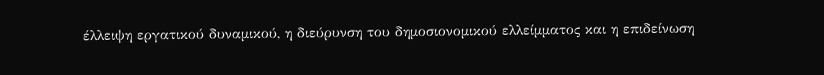έλλειψη εργατικού δυναμικού, η διεύρυνση του δημοσιονομικού ελλείμματος και η επιδείνωση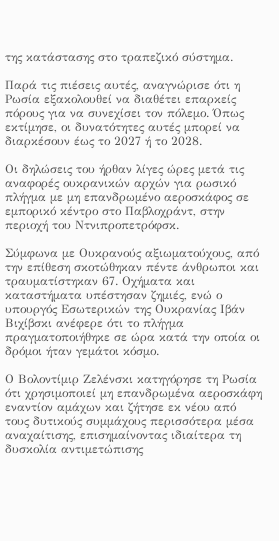της κατάστασης στο τραπεζικό σύστημα.

Παρά τις πιέσεις αυτές, αναγνώρισε ότι η Ρωσία εξακολουθεί να διαθέτει επαρκείς πόρους για να συνεχίσει τον πόλεμο. Όπως εκτίμησε, οι δυνατότητες αυτές μπορεί να διαρκέσουν έως το 2027 ή το 2028.

Οι δηλώσεις του ήρθαν λίγες ώρες μετά τις αναφορές ουκρανικών αρχών για ρωσικό πλήγμα με μη επανδρωμένο αεροσκάφος σε εμπορικό κέντρο στο Παβλοχράντ, στην περιοχή του Ντνιπροπετρόφσκ.

Σύμφωνα με Ουκρανούς αξιωματούχους, από την επίθεση σκοτώθηκαν πέντε άνθρωποι και τραυματίστηκαν 67. Οχήματα και καταστήματα υπέστησαν ζημιές, ενώ ο υπουργός Εσωτερικών της Ουκρανίας Ιβάν Βιχίβσκι ανέφερε ότι το πλήγμα πραγματοποιήθηκε σε ώρα κατά την οποία οι δρόμοι ήταν γεμάτοι κόσμο.

Ο Βολοντίμιρ Ζελένσκι κατηγόρησε τη Ρωσία ότι χρησιμοποιεί μη επανδρωμένα αεροσκάφη εναντίον αμάχων και ζήτησε εκ νέου από τους δυτικούς συμμάχους περισσότερα μέσα αναχαίτισης, επισημαίνοντας ιδιαίτερα τη δυσκολία αντιμετώπισης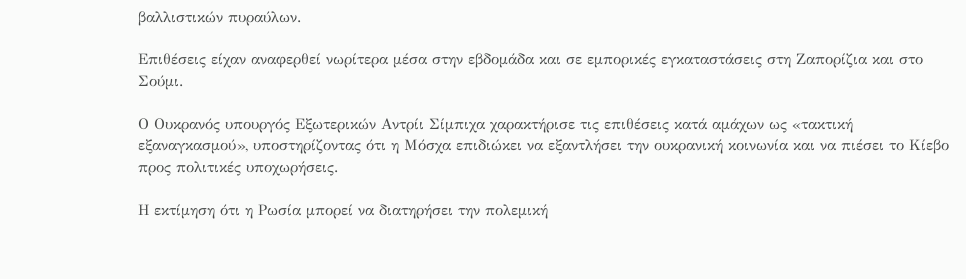βαλλιστικών πυραύλων.

Επιθέσεις είχαν αναφερθεί νωρίτερα μέσα στην εβδομάδα και σε εμπορικές εγκαταστάσεις στη Ζαπορίζια και στο Σούμι.

Ο Ουκρανός υπουργός Εξωτερικών Αντρίι Σίμπιχα χαρακτήρισε τις επιθέσεις κατά αμάχων ως «τακτική εξαναγκασμού», υποστηρίζοντας ότι η Μόσχα επιδιώκει να εξαντλήσει την ουκρανική κοινωνία και να πιέσει το Κίεβο προς πολιτικές υποχωρήσεις.

Η εκτίμηση ότι η Ρωσία μπορεί να διατηρήσει την πολεμική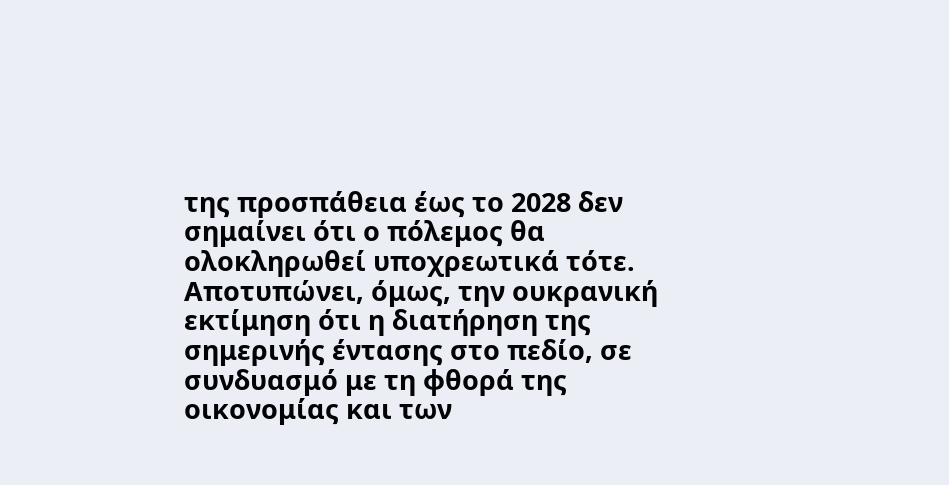της προσπάθεια έως το 2028 δεν σημαίνει ότι ο πόλεμος θα ολοκληρωθεί υποχρεωτικά τότε. Αποτυπώνει, όμως, την ουκρανική εκτίμηση ότι η διατήρηση της σημερινής έντασης στο πεδίο, σε συνδυασμό με τη φθορά της οικονομίας και των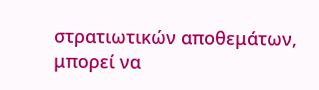στρατιωτικών αποθεμάτων, μπορεί να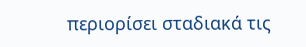περιορίσει σταδιακά τις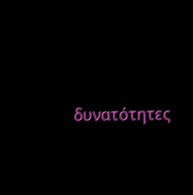δυνατότητες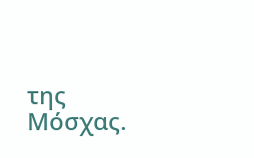της Μόσχας.